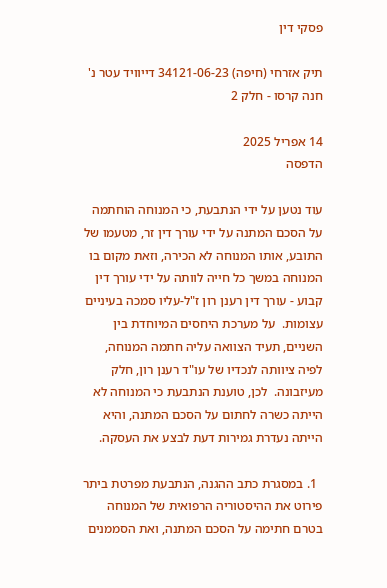פסקי דין

תיק אזרחי (חיפה) 34121-06-23 דייוויד עטר נ' חנה קרסו - חלק 2

14 אפריל 2025
הדפסה

עוד נטען על ידי הנתבעת, כי המנוחה הוחתמה על הסכם המתנה על ידי עורך דין זר, מטעמו של התובע, אותו המנוחה לא הכירה, וזאת מקום בו המנוחה במשך כל חייה לוותה על ידי עורך דין קבוע - עורך דין רענן רון ז"ל-עליו סמכה בעיניים עצומות.  על מערכת היחסים המיוחדת בין השניים, תעיד הצוואה עליה חתמה המנוחה, לפיה ציוותה לנכדיו של עו"ד רענן רון, חלק מעיזבונה.  לכן, טוענת הנתבעת כי המנוחה לא הייתה כשרה לחתום על הסכם המתנה, והיא הייתה נעדרת גמירות דעת לבצע את העסקה.

  1. במסגרת כתב ההגנה, הנתבעת מפרטת ביתר פירוט את ההיסטוריה הרפואית של המנוחה בטרם חתימה על הסכם המתנה, ואת הסממנים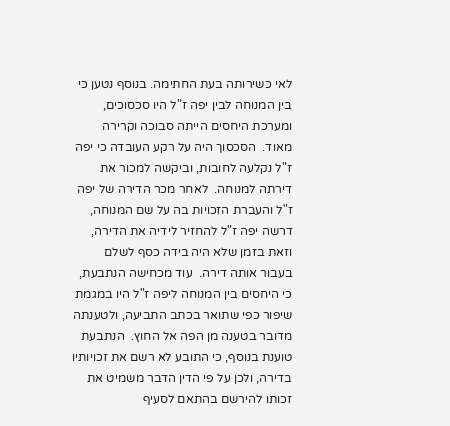לאי כשירותה בעת החתימה. בנוסף נטען כי בין המנוחה לבין יפה ז"ל היו סכסוכים, ומערכת היחסים הייתה סבוכה וקרירה מאוד.  הסכסוך היה על רקע העובדה כי יפה ז"ל נקלעה לחובות, וביקשה למכור את דירתה למנוחה.  לאחר מכר הדירה של יפה ז"ל והעברת הזכויות בה על שם המנוחה, דרשה יפה ז"ל להחזיר לידיה את הדירה, וזאת בזמן שלא היה בידה כסף לשלם בעבור אותה דירה.  עוד מכחישה הנתבעת, כי היחסים בין המנוחה ליפה ז"ל היו במגמת שיפור כפי שתואר בכתב התביעה, ולטענתה מדובר בטענה מן הפה אל החוץ.  הנתבעת טוענת בנוסף, כי התובע לא רשם את זכויותיו בדירה, ולכן על פי הדין הדבר משמיט את זכותו להירשם בהתאם לסעיף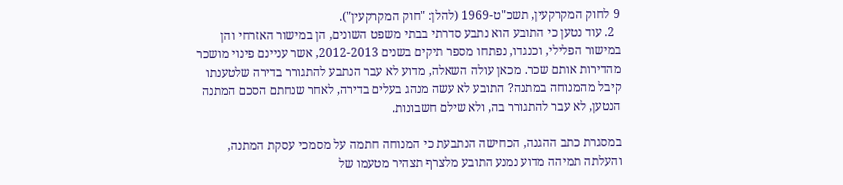9 לחוק המקרקעין, תשכ"ט-1969 (להלן: "חוק המקרקעין").
  2. עוד נטען כי התובע הוא נתבע סדרתי בבתי משפט השונים, הן במישור האזרחי והן במישור הפלילי, וכנגדו, נפתחו מספר תיקים בשנים 2012-2013, אשר עניינם פינוי מושכר מהדירות אותם שכר. מכאן עולה השאלה, מדוע לא עבר הנתבע להתגורר בדירה שלטענתו קיבל מהמנוחה במתנה? התובע לא עשה מנהג בעלים בדירה, לאחר שנחתם הסכם המתנה הנטען, לא עבר להתגורר בה, ולא שילם חשבונות.

במסגרת כתב ההגנה, הכחישה הנתבעת כי המנוחה חתמה על מסמכי עסקת המתנה, והעלתה תמיהה מדוע נמנע התובע מלצרף תצהיר מטעמו של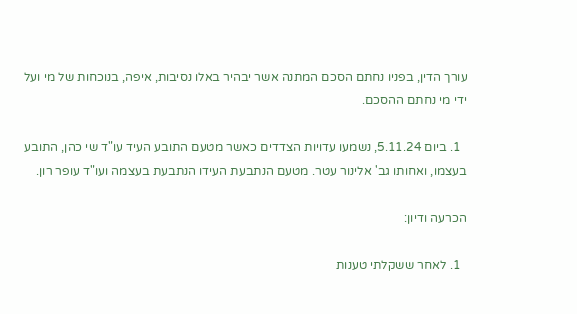עורך הדין, בפניו נחתם הסכם המתנה אשר יבהיר באלו נסיבות, איפה, בנוכחות של מי ועל ידי מי נחתם ההסכם.

  1. ביום 5.11.24, נשמעו עדויות הצדדים כאשר מטעם התובע העיד עו"ד שי כהן, התובע בעצמו, ואחותו גב' אלינור עטר. מטעם הנתבעת העידו הנתבעת בעצמה ועו"ד עופר רון.

הכרעה ודיון:

  1. לאחר ששקלתי טענות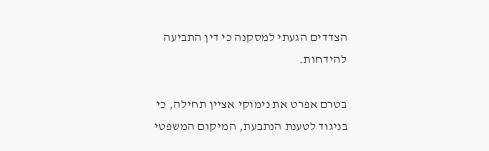הצדדים הגעתי למסקנה כי דין התביעה להידחות.

בטרם אפרט את נימוקי אציין תחילה, כי בניגוד לטענת הנתבעת, המיקום המשפטי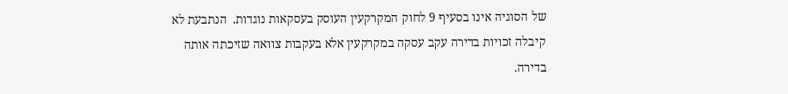של הסוגיה אינו בסעיף 9 לחוק המקרקעין העוסק בעסקאות נוגדות.  הנתבעת לא קיבלה זכויות בדירה עקב עסקה במקרקעין אלא בעקבות צוואה שזיכתה אותה בדירה.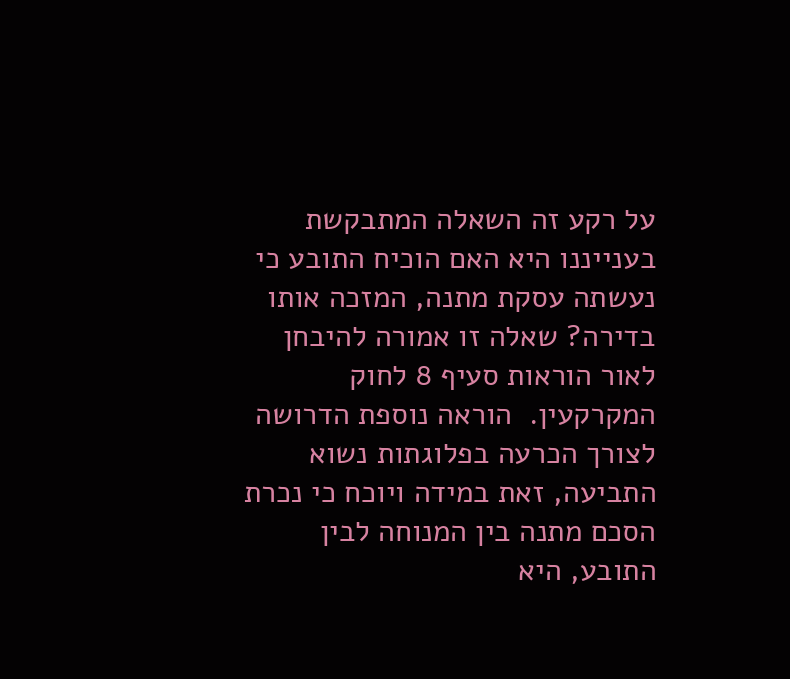על רקע זה השאלה המתבקשת בענייננו היא האם הוכיח התובע כי נעשתה עסקת מתנה, המזכה אותו בדירה? שאלה זו אמורה להיבחן לאור הוראות סעיף 8 לחוק המקרקעין.  הוראה נוספת הדרושה לצורך הכרעה בפלוגתות נשוא התביעה, זאת במידה ויוכח כי נכרת הסכם מתנה בין המנוחה לבין התובע, היא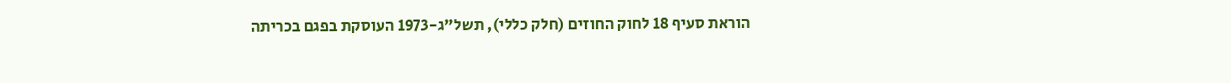הוראת סעיף 18 לחוק החוזים (חלק כללי), תשל"ג-1973 העוסקת בפגם בכריתה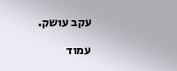עקב עושק.

עמוד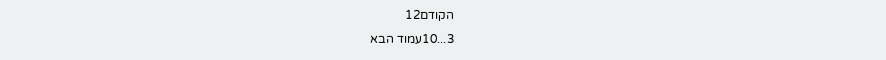הקודם12
3...10עמוד הבא